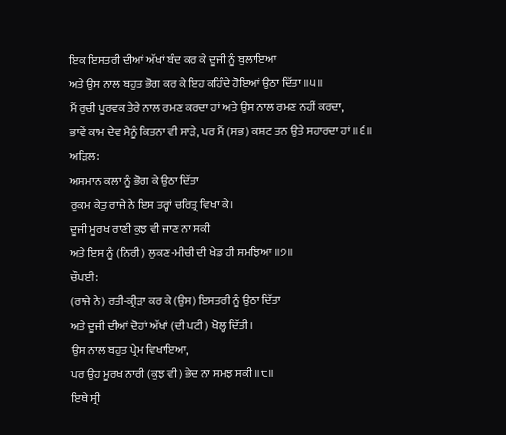ਇਕ ਇਸਤਰੀ ਦੀਆਂ ਅੱਖਾਂ ਬੰਦ ਕਰ ਕੇ ਦੂਜੀ ਨੂੰ ਬੁਲਾਇਆ
ਅਤੇ ਉਸ ਨਾਲ ਬਹੁਤ ਭੋਗ ਕਰ ਕੇ ਇਹ ਕਹਿੰਦੇ ਹੋਇਆਂ ਉਠਾ ਦਿੱਤਾ ॥੫॥
ਮੈਂ ਰੁਚੀ ਪੂਰਵਕ ਤੇਰੇ ਨਾਲ ਰਮਣ ਕਰਦਾ ਹਾਂ ਅਤੇ ਉਸ ਨਾਲ ਰਮਣ ਨਹੀਂ ਕਰਦਾ,
ਭਾਵੇਂ ਕਾਮ ਦੇਵ ਮੈਨੂੰ ਕਿਤਨਾ ਵੀ ਸਾੜੇ, ਪਰ ਮੈਂ (ਸਭ) ਕਸ਼ਟ ਤਨ ਉਤੇ ਸਹਾਰਦਾ ਹਾਂ ॥੬॥
ਅੜਿਲ:
ਅਸਮਾਨ ਕਲਾ ਨੂੰ ਭੋਗ ਕੇ ਉਠਾ ਦਿੱਤਾ
ਰੁਕਮ ਕੇਤੁ ਰਾਜੇ ਨੇ ਇਸ ਤਰ੍ਹਾਂ ਚਰਿਤ੍ਰ ਵਿਖਾ ਕੇ।
ਦੂਜੀ ਮੂਰਖ ਰਾਣੀ ਕੁਝ ਵੀ ਜਾਣ ਨਾ ਸਕੀ
ਅਤੇ ਇਸ ਨੂੰ (ਨਿਰੀ) ਲੁਕਣ-ਮੀਚੀ ਦੀ ਖੇਡ ਹੀ ਸਮਝਿਆ ॥੭॥
ਚੌਪਈ:
(ਰਾਜੇ ਨੇ) ਰਤੀ-ਕ੍ਰੀੜਾ ਕਰ ਕੇ (ਉਸ) ਇਸਤਰੀ ਨੂੰ ਉਠਾ ਦਿੱਤਾ
ਅਤੇ ਦੂਜੀ ਦੀਆਂ ਦੋਹਾਂ ਅੱਖਾਂ (ਦੀ ਪਟੀ) ਖੋਲ੍ਹ ਦਿੱਤੀ।
ਉਸ ਨਾਲ ਬਹੁਤ ਪ੍ਰੇਮ ਵਿਖਾਇਆ,
ਪਰ ਉਹ ਮੂਰਖ ਨਾਰੀ (ਕੁਝ ਵੀ) ਭੇਦ ਨਾ ਸਮਝ ਸਕੀ ॥੮॥
ਇਥੇ ਸ੍ਰੀ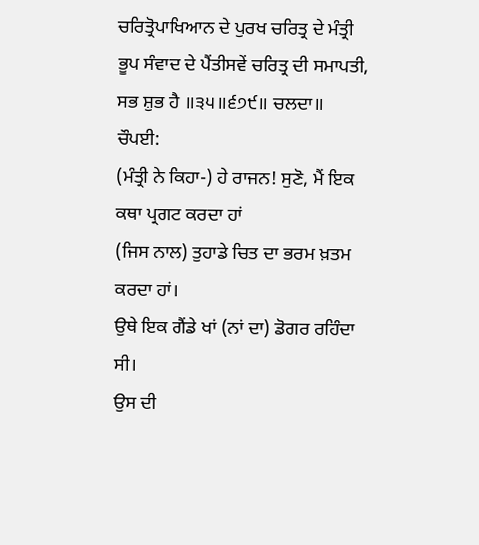ਚਰਿਤ੍ਰੋਪਾਖਿਆਨ ਦੇ ਪੁਰਖ ਚਰਿਤ੍ਰ ਦੇ ਮੰਤ੍ਰੀ ਭੂਪ ਸੰਵਾਦ ਦੇ ਪੈਂਤੀਸਵੇਂ ਚਰਿਤ੍ਰ ਦੀ ਸਮਾਪਤੀ, ਸਭ ਸ਼ੁਭ ਹੈ ॥੩੫॥੬੭੯॥ ਚਲਦਾ॥
ਚੌਪਈ:
(ਮੰਤ੍ਰੀ ਨੇ ਕਿਹਾ-) ਹੇ ਰਾਜਨ! ਸੁਣੋ, ਮੈਂ ਇਕ ਕਥਾ ਪ੍ਰਗਟ ਕਰਦਾ ਹਾਂ
(ਜਿਸ ਨਾਲ) ਤੁਹਾਡੇ ਚਿਤ ਦਾ ਭਰਮ ਖ਼ਤਮ ਕਰਦਾ ਹਾਂ।
ਉਥੇ ਇਕ ਗੈਂਡੇ ਖਾਂ (ਨਾਂ ਦਾ) ਡੋਗਰ ਰਹਿੰਦਾ ਸੀ।
ਉਸ ਦੀ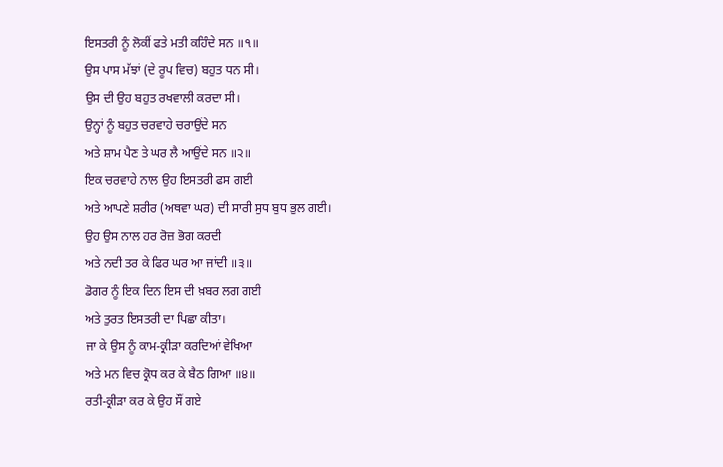ਇਸਤਰੀ ਨੂੰ ਲੋਕੀਂ ਫਤੇ ਮਤੀ ਕਹਿੰਦੇ ਸਨ ॥੧॥
ਉਸ ਪਾਸ ਮੱਝਾਂ (ਦੇ ਰੂਪ ਵਿਚ) ਬਹੁਤ ਧਨ ਸੀ।
ਉਸ ਦੀ ਉਹ ਬਹੁਤ ਰਖਵਾਲੀ ਕਰਦਾ ਸੀ।
ਉਨ੍ਹਾਂ ਨੂੰ ਬਹੁਤ ਚਰਵਾਹੇ ਚਰਾਉਂਦੇ ਸਨ
ਅਤੇ ਸ਼ਾਮ ਪੈਣ ਤੇ ਘਰ ਲੈ ਆਉਂਦੇ ਸਨ ॥੨॥
ਇਕ ਚਰਵਾਹੇ ਨਾਲ ਉਹ ਇਸਤਰੀ ਫਸ ਗਈ
ਅਤੇ ਆਪਣੇ ਸ਼ਰੀਰ (ਅਥਵਾ ਘਰ) ਦੀ ਸਾਰੀ ਸੁਧ ਬੁਧ ਭੁਲ ਗਈ।
ਉਹ ਉਸ ਨਾਲ ਹਰ ਰੋਜ਼ ਭੋਗ ਕਰਦੀ
ਅਤੇ ਨਦੀ ਤਰ ਕੇ ਫਿਰ ਘਰ ਆ ਜਾਂਦੀ ॥੩॥
ਡੋਗਰ ਨੂੰ ਇਕ ਦਿਨ ਇਸ ਦੀ ਖ਼ਬਰ ਲਗ ਗਈ
ਅਤੇ ਤੁਰਤ ਇਸਤਰੀ ਦਾ ਪਿਛਾ ਕੀਤਾ।
ਜਾ ਕੇ ਉਸ ਨੂੰ ਕਾਮ-ਕ੍ਰੀੜਾ ਕਰਦਿਆਂ ਵੇਖਿਆ
ਅਤੇ ਮਨ ਵਿਚ ਕ੍ਰੋਧ ਕਰ ਕੇ ਬੈਠ ਗਿਆ ॥੪॥
ਰਤੀ-ਕ੍ਰੀੜਾ ਕਰ ਕੇ ਉਹ ਸੌਂ ਗਏ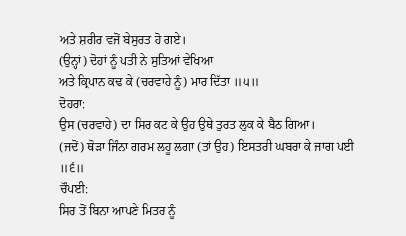ਅਤੇ ਸ਼ਰੀਰ ਵਜੋਂ ਬੇਸੁਰਤ ਹੋ ਗਏ।
(ਉਨ੍ਹਾਂ) ਦੋਹਾਂ ਨੂੰ ਪਤੀ ਨੇ ਸੁਤਿਆਂ ਵੇਖਿਆ
ਅਤੇ ਕ੍ਰਿਪਾਨ ਕਢ ਕੇ (ਚਰਵਾਹੇ ਨੂੰ) ਮਾਰ ਦਿੱਤਾ ॥੫॥
ਦੋਹਰਾ:
ਉਸ (ਚਰਵਾਹੇ) ਦਾ ਸਿਰ ਕਟ ਕੇ ਉਹ ਉਥੇ ਤੁਰਤ ਲੁਕ ਕੇ ਬੈਠ ਗਿਆ।
(ਜਦੋਂ) ਥੋੜਾ ਜਿੰਨਾ ਗਰਮ ਲਹੂ ਲਗਾ (ਤਾਂ ਉਹ) ਇਸਤਰੀ ਘਬਰਾ ਕੇ ਜਾਗ ਪਈ ॥੬॥
ਚੌਪਈ:
ਸਿਰ ਤੋਂ ਬਿਨਾ ਆਪਣੇ ਮਿਤਰ ਨੂੰ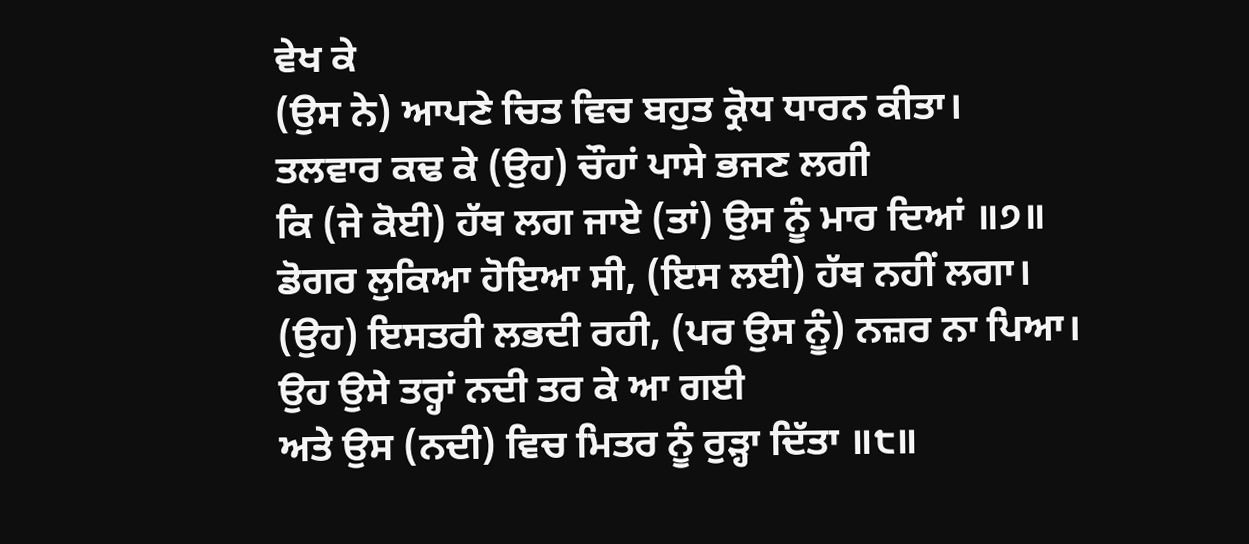ਵੇਖ ਕੇ
(ਉਸ ਨੇ) ਆਪਣੇ ਚਿਤ ਵਿਚ ਬਹੁਤ ਕ੍ਰੋਧ ਧਾਰਨ ਕੀਤਾ।
ਤਲਵਾਰ ਕਢ ਕੇ (ਉਹ) ਚੌਹਾਂ ਪਾਸੇ ਭਜਣ ਲਗੀ
ਕਿ (ਜੇ ਕੋਈ) ਹੱਥ ਲਗ ਜਾਏ (ਤਾਂ) ਉਸ ਨੂੰ ਮਾਰ ਦਿਆਂ ॥੭॥
ਡੋਗਰ ਲੁਕਿਆ ਹੋਇਆ ਸੀ, (ਇਸ ਲਈ) ਹੱਥ ਨਹੀਂ ਲਗਾ।
(ਉਹ) ਇਸਤਰੀ ਲਭਦੀ ਰਹੀ, (ਪਰ ਉਸ ਨੂੰ) ਨਜ਼ਰ ਨਾ ਪਿਆ।
ਉਹ ਉਸੇ ਤਰ੍ਹਾਂ ਨਦੀ ਤਰ ਕੇ ਆ ਗਈ
ਅਤੇ ਉਸ (ਨਦੀ) ਵਿਚ ਮਿਤਰ ਨੂੰ ਰੁੜ੍ਹਾ ਦਿੱਤਾ ॥੮॥